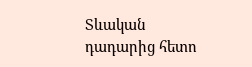Տևական դադարից հետո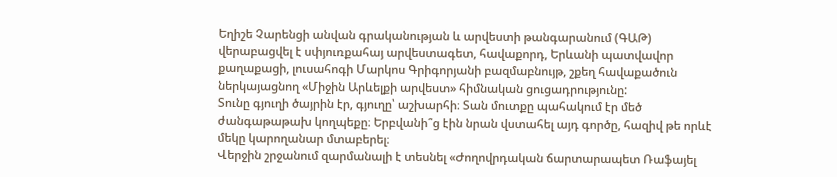Եղիշե Չարենցի անվան գրականության և արվեստի թանգարանում (ԳԱԹ) վերաբացվել է սփյուռքահայ արվեստագետ, հավաքորդ, Երևանի պատվավոր քաղաքացի, լուսահոգի Մարկոս Գրիգորյանի բազմաբնույթ, շքեղ հավաքածուն ներկայացնող «Միջին Արևելքի արվեստ» հիմնական ցուցադրությունը:
Տունը գյուղի ծայրին էր, գյուղը՝ աշխարհի։ Տան մուտքը պահակում էր մեծ ժանգաթաթախ կողպեքը։ Երբվանի՞ց էին նրան վստահել այդ գործը, հազիվ թե որևէ մեկը կարողանար մտաբերել։
Վերջին շրջանում զարմանալի է տեսնել «Ժողովրդական ճարտարապետ Ռաֆայել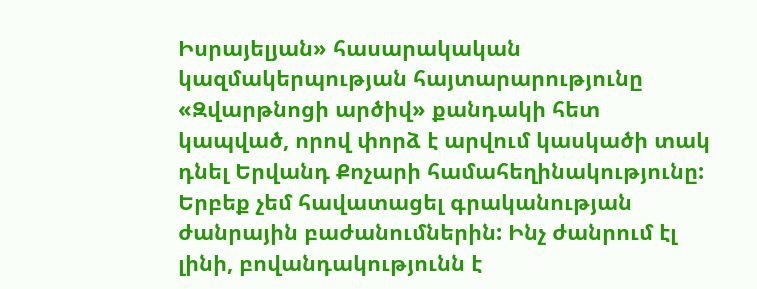Իսրայելյան» հասարակական կազմակերպության հայտարարությունը «Զվարթնոցի արծիվ» քանդակի հետ կապված, որով փորձ է արվում կասկածի տակ դնել Երվանդ Քոչարի համահեղինակությունը:
Երբեք չեմ հավատացել գրականության ժանրային բաժանումներին: Ինչ ժանրում էլ լինի, բովանդակությունն է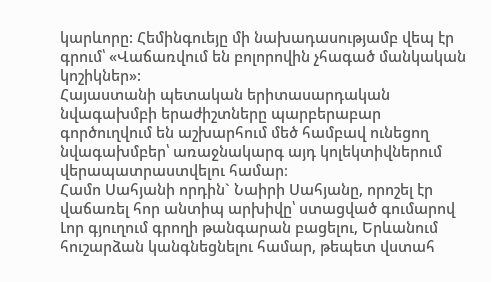կարևորը: Հեմինգուեյը մի նախադասությամբ վեպ էր գրում՝ «Վաճառվում են բոլորովին չհագած մանկական կոշիկներ»:
Հայաստանի պետական երիտասարդական նվագախմբի երաժիշտները պարբերաբար գործուղվում են աշխարհում մեծ համբավ ունեցող նվագախմբեր՝ առաջնակարգ այդ կոլեկտիվներում վերապատրաստվելու համար։
Համո Սահյանի որդին` Նաիրի Սահյանը, որոշել էր վաճառել հոր անտիպ արխիվը՝ ստացված գումարով Լոր գյուղում գրողի թանգարան բացելու, Երևանում հուշարձան կանգնեցնելու համար, թեպետ վստահ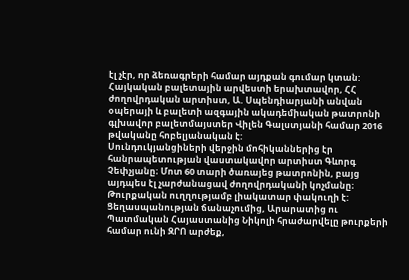էլ չէր, որ ձեռագրերի համար այդքան գումար կտան:
Հայկական բալետային արվեստի երախտավոր, ՀՀ ժողովրդական արտիստ, Ա. Սպենդիարյանի անվան օպերայի և բալետի ազգային ակադեմիական թատրոնի գլխավոր բալետմայստեր Վիլեն Գալստյանի համար 2016 թվականը հոբելյանական է:
Սունդուկյանցիների վերջին մոհիկաններից էր հանրապետության վաստակավոր արտիստ Գևորգ Չեփչյանը։ Մոտ 60 տարի ծառայեց թատրոնին, բայց այդպես էլ չարժանացավ ժողովրդականի կոչմանը։
Թուրքական ուղղությամբ լիակատար փակուղի է: Ցեղասպանության ճանաչումից, Արարատից ու Պատմական Հայաստանից Նիկոլի հրաժարվելը թուրքերի համար ունի ԶՐՈ արժեք,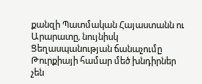քանզի Պատմական Հայաստանն ու Արարատը, նույնիսկ Ցեղասպանության ճանաչումը Թուրքիայի համար մեծ խնդիրներ չեն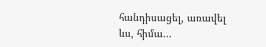հանդիսացել, առավել ևս, հիմա...